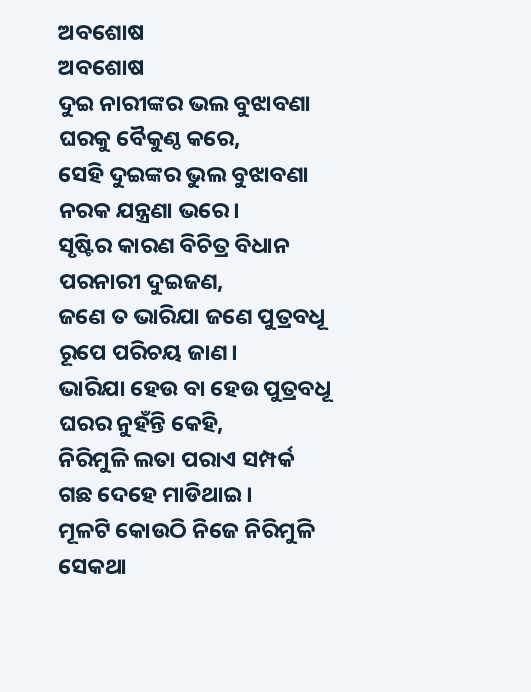ଅବଶୋଷ
ଅବଶୋଷ
ଦୁଇ ନାରୀଙ୍କର ଭଲ ବୁଝାବଣା
ଘରକୁ ବୈକୁଣ୍ଠ କରେ,
ସେହି ଦୁଇଙ୍କର ଭୁଲ ବୁଝାବଣା
ନରକ ଯନ୍ତ୍ରଣା ଭରେ।
ସୃଷ୍ଟିର କାରଣ ବିଚିତ୍ର ବିଧାନ
ପରନାରୀ ଦୁଇଜଣ,
ଜଣେ ତ ଭାରିଯା ଜଣେ ପୁତ୍ରବଧୂ
ରୂପେ ପରିଚୟ ଜାଣ।
ଭାରିଯା ହେଉ ବା ହେଉ ପୁତ୍ରବଧୂ
ଘରର ନୁହଁନ୍ତି କେହି,
ନିରିମୁଳି ଲତା ପରାଏ ସମ୍ପର୍କ
ଗଛ ଦେହେ ମାଡିଥାଇ।
ମୂଳଟି କୋଉଠି ନିଜେ ନିରିମୁଳି
ସେକଥା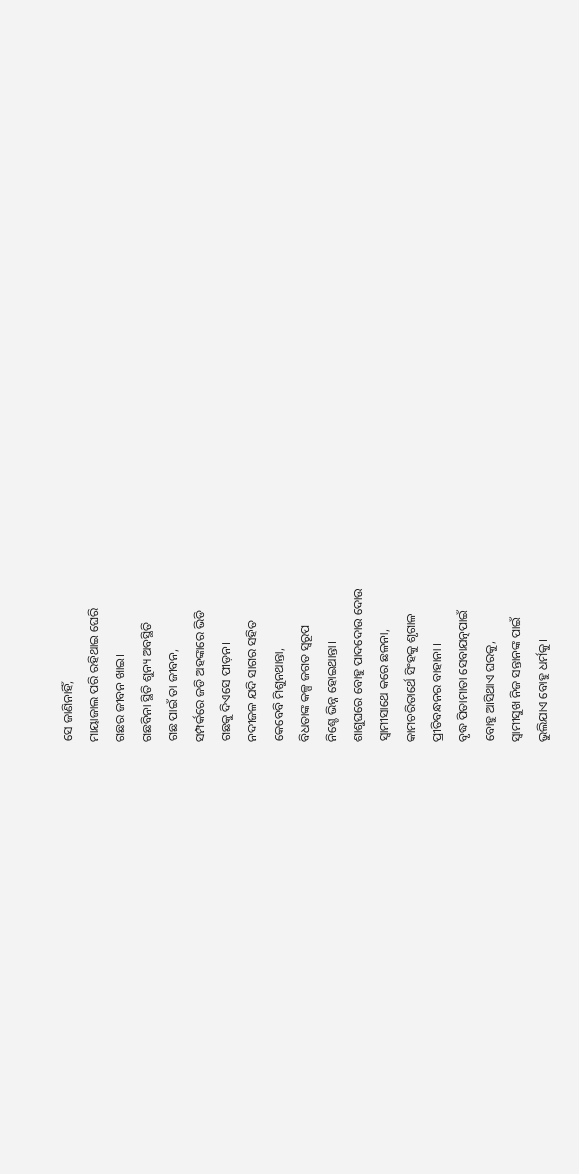ସେ ଜାଣିନାହିଁ,
ମାୟାଜାଲ ପରି ରହିଥାଇ ଘେରି
ଗଛର ଜୀବନ ଖାଇ।
ଗଛବିନା ସ୍ଥିତି ଶୁନ୍ୟ ଅବସ୍ଥିତି
ଗଛ ପାଇଁ ତା ଜୀବନ,
ସମ୍ପର୍କରେ ଜଡି ଅହଙ୍କାରେ ଭିଡି
ଗଛକୁ ଦିଏସେ ପୀଡ଼ନ।
ନଦୀଜଳ ଯଦି ସାଗର ସହିତ
କେବେବି ମିଶୁନଥାନ୍ତା,
ବିଧତାଙ୍କ କଳ୍ପ ଜଗତ ସ୍ୱରୂପ
ନିଶ୍ଚେ ଭିନ୍ନ ହୋଇଥାନ୍ତା।
ଶାଶୁଘରେ ବୋହୁ ପାଦଦୋଉ ଦୋଉ
ସ୍ୱାମୀସାଥେ କରେ ଛଳନା,
କାମଚରିତାର୍ଥେ ସିଂହକୁ ଶୃଗାଳ
ପ୍ରୀତିବନ୍ଧନର ବାହାନା ।
ବୃଦ୍ଧ ପିତାମାତା ସେବାଯତ୍ନପାଇଁ
ବୋହୁ ଆସିଥାଏ ଘରକୁ,
ସ୍ୱାମୀସୁଖ ନିଜ ସନ୍ତାନଙ୍କ ପାଇଁ
ଭୁଲିଯାଏ ବୋହୁ ଧର୍ମକୁ।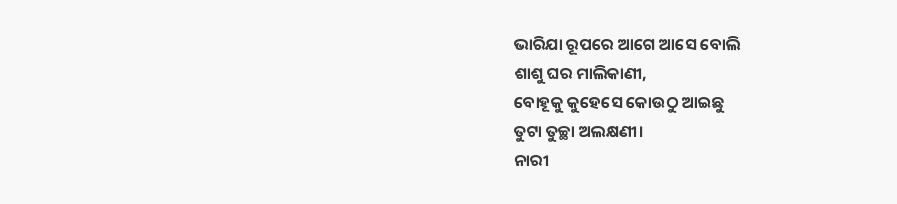ଭାରିଯା ରୂପରେ ଆଗେ ଆସେ ବୋଲି
ଶାଶୁ ଘର ମାଲିକାଣୀ,
ବୋହୂକୁ କୁହେସେ କୋଉଠୁ ଆଇଛୁ
ତୁଟା ତୁଚ୍ଛା ଅଲକ୍ଷଣୀ।
ନାରୀ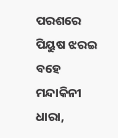ପରଶରେ ପିୟୁଷ ଝରଇ
ବହେ ମନ୍ଦାକିନୀ ଧାରା,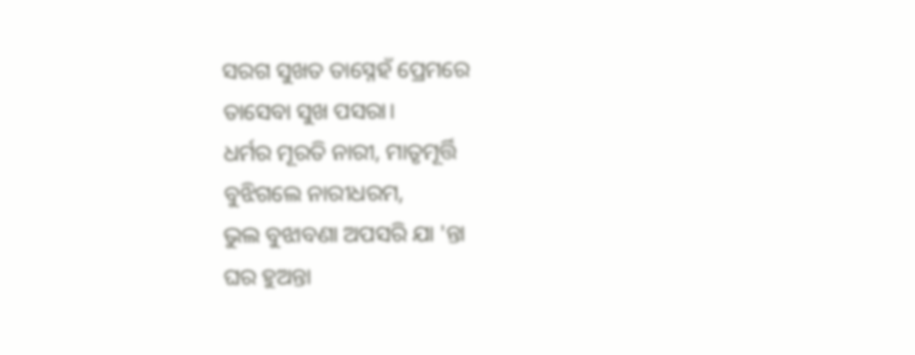ସରଗ ସୁଖତ ତାସ୍ନେହଁ ପ୍ରେମରେ
ତାସେବା ସୁଖ ପସରା।
ଧର୍ମର ମୂରତି ନାରୀ, ମାତୃମୂର୍ତ୍ତି
ବୁଝିଗଲେ ନାରୀଧରମ,
ଭୁଲ ବୁଝାବଣା ଅପସରି ଯା 'ନ୍ତା
ଘର ହୁଅନ୍ତା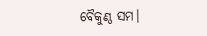ବୈକୁଣ୍ଠ ସମ।